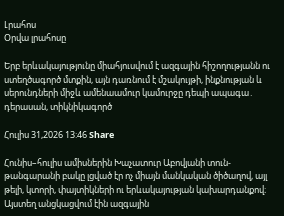Լրահոս
Օրվա լրահոսը

Երբ երևակայությունը միահյուսվում է ազգային հիշողությանն ու ստեղծագործ մտքին, այն դառնում է մշակույթի, ինքնության և սերունդների միջև ամենաամուր կամուրջը դեպի ապագա․ դերասան, տիկնիկագործ

Հուլիս 31,2026 13:46 Share

Հունիս–հուլիս ամիսներին Խաչատուր Աբովյանի տուն-թանգարանի բակը լցված էր ոչ միայն մանկական ծիծաղով, այլ թելի, կտորի, փայտիկների ու երևակայության կախարդանքով։ Այստեղ անցկացվում էին ազգային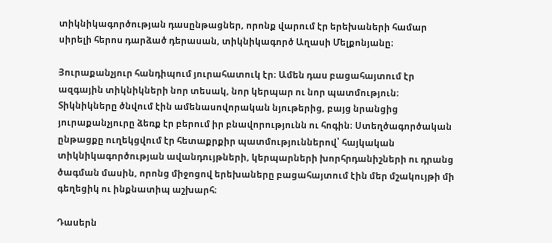տիկնիկագործության դասընթացներ, որոնք վարում էր երեխաների համար սիրելի հերոս դարձած դերասան, տիկնիկագործ Աղասի Մելքոնյանը։

Յուրաքանչյուր հանդիպում յուրահատուկ էր։ Ամեն դաս բացահայտում էր ազգային տիկնիկների նոր տեսակ, նոր կերպար ու նոր պատմություն։ Տիկնիկները ծնվում էին ամենասովորական նյութերից, բայց նրանցից յուրաքանչյուրը ձեռք էր բերում իր բնավորությունն ու հոգին։ Ստեղծագործական ընթացքը ուղեկցվում էր հետաքրքիր պատմություններով՝ հայկական տիկնիկագործության ավանդույթների, կերպարների խորհրդանիշների ու դրանց ծագման մասին, որոնց միջոցով երեխաները բացահայտում էին մեր մշակույթի մի գեղեցիկ ու ինքնատիպ աշխարհ։

Դասերն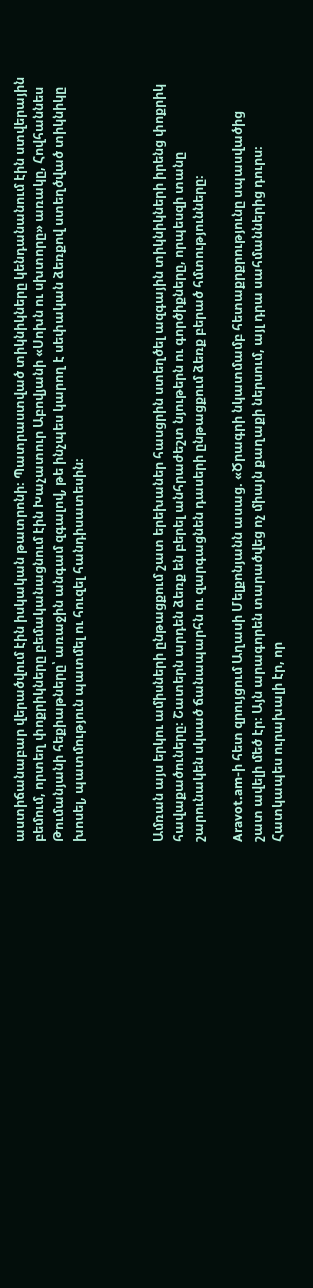աստիճանաբար վերածվում էին իսկական թատրոնի։ Պատրաստված տիկնիկները կենդանանում էին ստվերային բեմում, որտեղ փոքրիկները բեմականացնում էին Խաչատուր Աբովյանի «Սոխն ու սխտորը» առակը, Հովհաննես Թումանյանի հեքիաթները՝ առաջին անգամ զգալով, թե ինչպես կարող է սեփական ձեռքով ստեղծված տիկնիկը խոսել, պատմություն պատմել ու հուզել հանդիսատեսին։



Ամռան այս երկու ամիսների ընթացքում շատ երեխաներ հասցրին ստեղծել ազգային տիկնիկների իրենց փոքրիկ հավաքածուները։ Շատերն արդեն ձեռք են բերել անհրաժեշտ նյութերն ու գործիքները, որպեսզի տանը շարունակեն սկսած ճանապարհն ու զարգացնեն դասերի ընթացքում ձեռք բերած հմտությունները։

Aravot.am-ի հետ զրույցում Աղասի Մելքոնյանն ասաց. «Ծրագրի նկատմամբ հետաքրքրությունը սպասվածից շատ ավելի մեծ էր։ Այն արագորեն տարածվեց ոչ միայն քաղաքի ներսում, այլ դրա սահմաններից դուրս։ Հատկապես ուրախալի էր, որ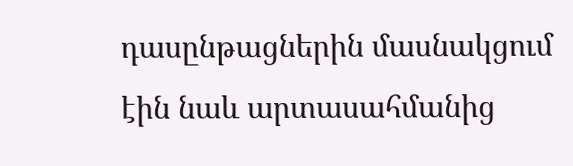դասընթացներին մասնակցում էին նաև արտասահմանից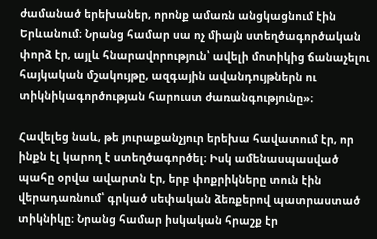ժամանած երեխաներ, որոնք ամառն անցկացնում էին Երևանում։ Նրանց համար սա ոչ միայն ստեղծագործական փորձ էր, այլև հնարավորություն՝ ավելի մոտիկից ճանաչելու հայկական մշակույթը, ազգային ավանդույթներն ու տիկնիկագործության հարուստ ժառանգությունը»։

Հավելեց նաև, թե յուրաքանչյուր երեխա հավատում էր, որ ինքն էլ կարող է ստեղծագործել։ Իսկ ամենասպասված պահը օրվա ավարտն էր, երբ փոքրիկները տուն էին վերադառնում՝ գրկած սեփական ձեռքերով պատրաստած տիկնիկը։ Նրանց համար իսկական հրաշք էր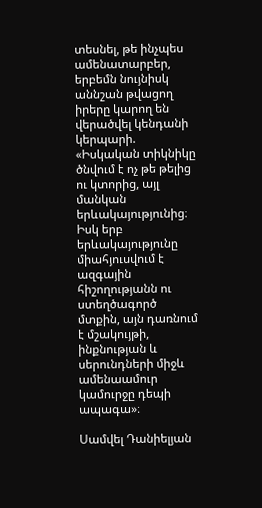տեսնել, թե ինչպես ամենատարբեր, երբեմն նույնիսկ աննշան թվացող իրերը կարող են վերածվել կենդանի կերպարի. «Իսկական տիկնիկը ծնվում է ոչ թե թելից ու կտորից, այլ մանկան երևակայությունից։ Իսկ երբ երևակայությունը միահյուսվում է ազգային հիշողությանն ու ստեղծագործ մտքին, այն դառնում է մշակույթի, ինքնության և սերունդների միջև ամենաամուր կամուրջը դեպի ապագա»։

Սամվել Դանիելյան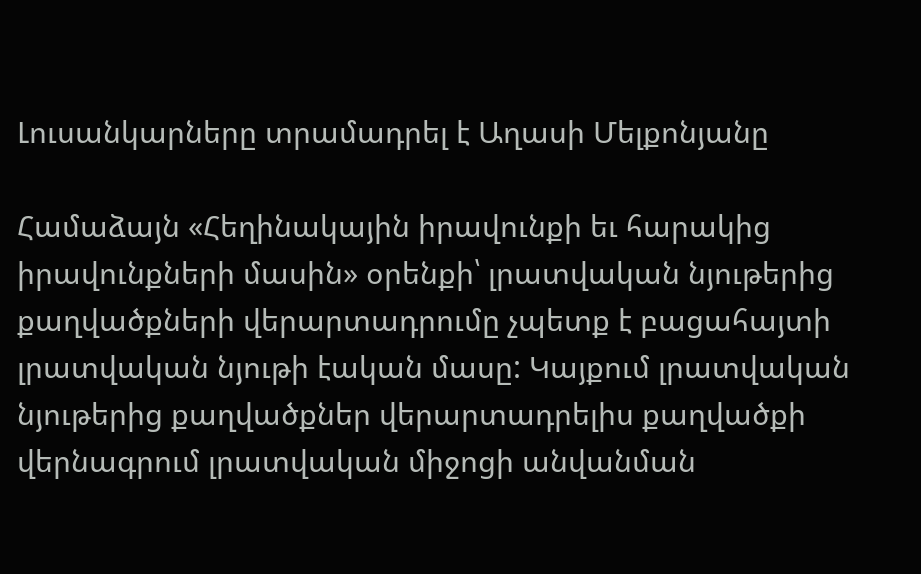Լուսանկարները տրամադրել է Աղասի Մելքոնյանը

Համաձայն «Հեղինակային իրավունքի եւ հարակից իրավունքների մասին» օրենքի՝ լրատվական նյութերից քաղվածքների վերարտադրումը չպետք է բացահայտի լրատվական նյութի էական մասը: Կայքում լրատվական նյութերից քաղվածքներ վերարտադրելիս քաղվածքի վերնագրում լրատվական միջոցի անվանման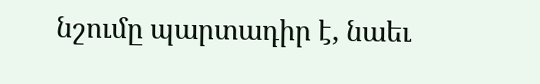նշումը պարտադիր է, նաեւ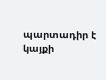պարտադիր է կայքի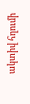ակտիվ հղումի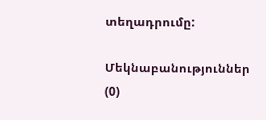տեղադրումը:

Մեկնաբանություններ (0)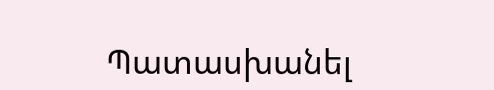Պատասխանել